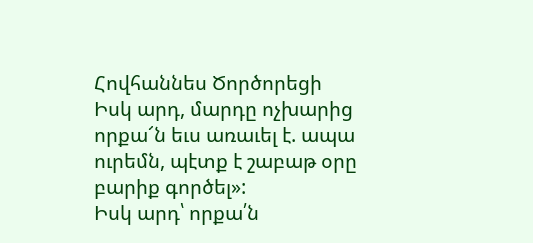Հովհաննես Ծործորեցի
Իսկ արդ, մարդը ոչխարից որքա՜ն եւս առաւել է. ապա ուրեմն, պէտք է շաբաթ օրը բարիք գործել»:
Իսկ արդ՝ որքա՛ն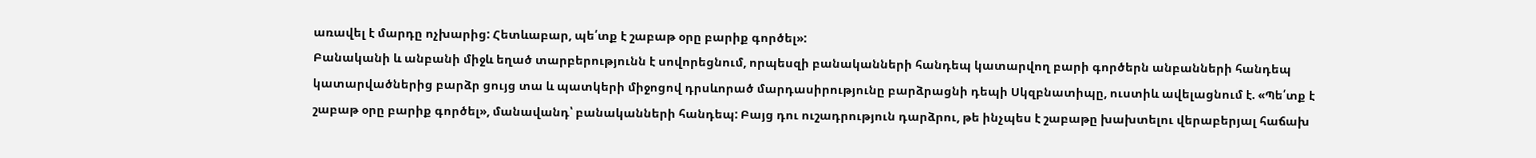առավել է մարդը ոչխարից: Հետևաբար, պե՛տք է շաբաթ օրը բարիք գործել»:
Բանականի և անբանի միջև եղած տարբերությունն է սովորեցնում, որպեսզի բանականների հանդեպ կատարվող բարի գործերն անբանների հանդեպ կատարվածներից բարձր ցույց տա և պատկերի միջոցով դրսևորած մարդասիրությունը բարձրացնի դեպի Սկզբնատիպը, ուստիև ավելացնում է. «Պե՛տք է շաբաթ օրը բարիք գործել», մանավանդ՝ բանականների հանդեպ: Բայց դու ուշադրություն դարձրու, թե ինչպես է շաբաթը խախտելու վերաբերյալ հաճախ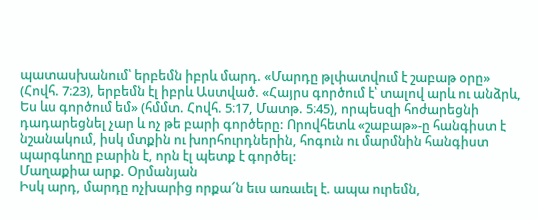պատասխանում՝ երբեմն իբրև մարդ. «Մարդը թլփատվում է շաբաթ օրը» (Հովհ. 7։23), երբեմն էլ իբրև Աստված. «Հայրս գործում է՝ տալով արև ու անձրև, Ես ևս գործում եմ» (հմմտ. Հովհ. 5։17, Մատթ. 5։45), որպեսզի հոժարեցնի դադարեցնել չար և ոչ թե բարի գործերը: Որովհետև «շաբաթ»-ը հանգիստ է նշանակում, իսկ մտքին ու խորհուրդներին, հոգուն ու մարմնին հանգիստ պարգևողը բարին է, որն էլ պետք է գործել:
Մաղաքիա արք. Օրմանյան
Իսկ արդ, մարդը ոչխարից որքա՜ն եւս առաւել է. ապա ուրեմն,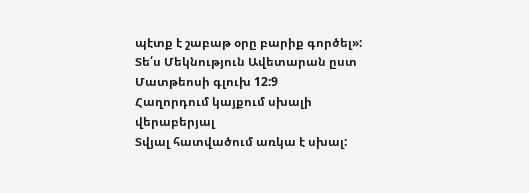պէտք է շաբաթ օրը բարիք գործել»:
Տե՛ս Մեկնություն Ավետարան ըստ Մատթեոսի գլուխ 12:9
Հաղորդում կայքում սխալի վերաբերյալ
Տվյալ հատվածում առկա է սխալ: